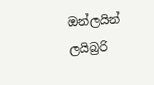ඔන්ලයින් ලයිබ්‍රරි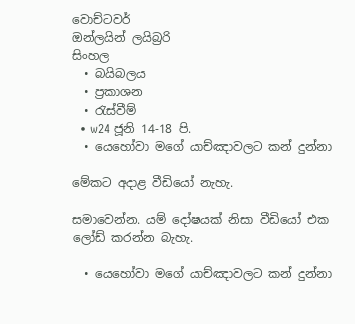වොච්ටවර්
ඔන්ලයින් ලයිබ්‍රරි
සිංහල
  • බයිබලය
  • ප්‍රකාශන
  • රැස්වීම්
  • w24 ජූනි 14-18 පි.
  • යෙහෝවා මගේ යාච්ඤාවලට කන් දුන්නා

මේකට අදාළ වීඩියෝ නැහැ.

සමාවෙන්න. යම් දෝෂයක් නිසා වීඩියෝ එක ලෝඩ් කරන්න බැහැ.

  • යෙහෝවා මගේ යාච්ඤාවලට කන් දුන්නා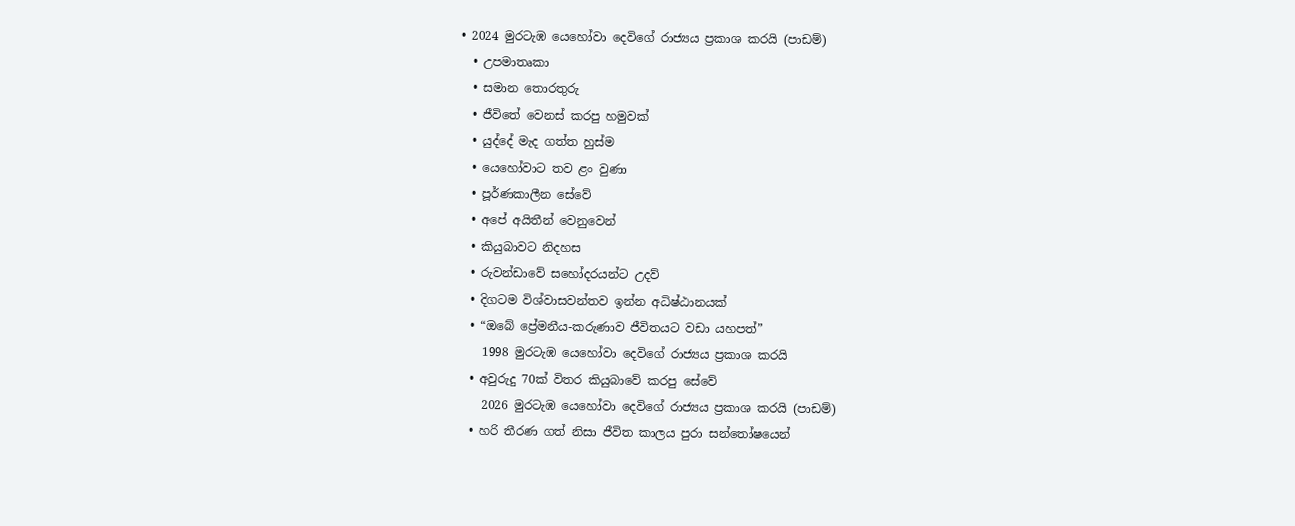• 2024 මුරටැඹ යෙහෝවා දෙවිගේ රාජ්‍යය ප්‍රකාශ කරයි (පාඩම්)
  • උපමාතෘකා
  • සමාන තොරතුරු
  • ජීවිතේ වෙනස් කරපු හමුවක්
  • යුද්දේ මැද ගත්ත හුස්ම
  • යෙහෝවාට තව ළං වුණා
  • පූර්ණකාලීන සේවේ
  • අපේ අයිතීන් වෙනුවෙන්
  • කියුබාවට නිදහස
  • රුවන්ඩාවේ සහෝදරයන්ට උදව්
  • දිගටම විශ්වාසවන්තව ඉන්න අධිෂ්ඨානයක්
  • “ඔබේ ප්‍රේමනීය-කරුණාව ජීවිතයට වඩා යහපත්”
    1998 මුරටැඹ යෙහෝවා දෙවිගේ රාජ්‍යය ප්‍රකාශ කරයි
  • අවුරුදු 70ක් විතර කියුබාවේ කරපු සේවේ
    2026 මුරටැඹ යෙහෝවා දෙවිගේ රාජ්‍යය ප්‍රකාශ කරයි (පාඩම්)
  • හරි තීරණ ගත් නිසා ජීවිත කාලය පුරා සන්තෝෂයෙන්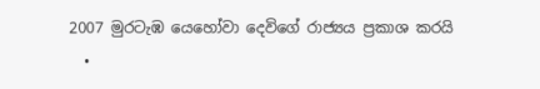2007 මුරටැඹ යෙහෝවා දෙවිගේ රාජ්‍යය ප්‍රකාශ කරයි
  •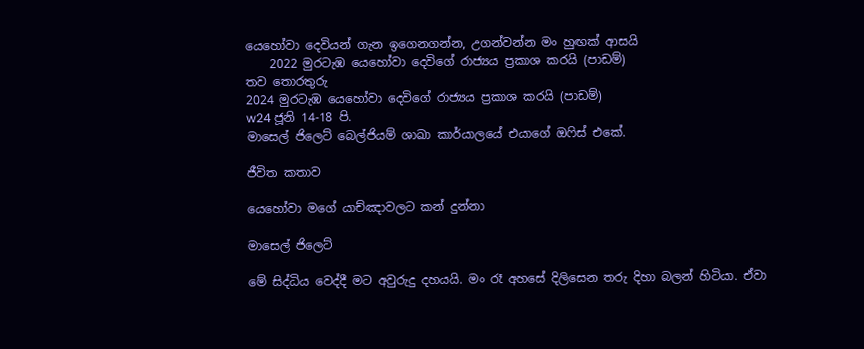යෙහෝවා දෙවියන් ගැන ඉගෙනගන්න, උගන්වන්න මං හුඟක් ආසයි
    2022 මුරටැඹ යෙහෝවා දෙවිගේ රාජ්‍යය ප්‍රකාශ කරයි (පාඩම්)
තව තොරතුරු
2024 මුරටැඹ යෙහෝවා දෙවිගේ රාජ්‍යය ප්‍රකාශ කරයි (පාඩම්)
w24 ජූනි 14-18 පි.
මාසෙල් ජිලෙට් බෙල්ජියම් ශාඛා කාර්යාලයේ එයාගේ ඔෆිස් එකේ.

ජීවිත කතාව

යෙහෝවා මගේ යාච්ඤාවලට කන් දුන්නා

මාසෙල් ජිලෙට්

මේ සිද්ධිය වෙද්දී මට අවුරුදු දහයයි. මං රෑ අහසේ දිලිසෙන තරු දිහා බලන් හිටියා. ඒවා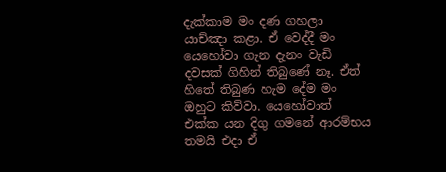දැක්කාම මං දණ ගහලා යාච්ඤා කළා. ඒ වෙද්දී මං යෙහෝවා ගැන දැනං වැඩි දවසක් ගිහින් තිබුණේ නෑ. ඒත් හිතේ තිබුණ හැම දේම මං ඔහුට කිව්වා. යෙහෝවාත් එක්ක යන දිගු ගමනේ ආරම්භය තමයි එදා ඒ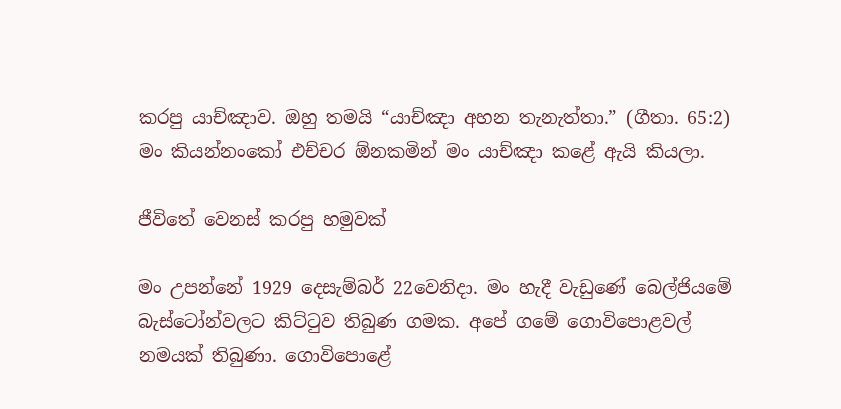කරපු යාච්ඤාව. ඔහු තමයි “යාච්ඤා අහන තැනැත්තා.” (ගීතා. 65:2) මං කියන්නංකෝ එච්චර ඕනකමින් මං යාච්ඤා කළේ ඇයි කියලා.

ජීවිතේ වෙනස් කරපු හමුවක්

මං උපන්නේ 1929 දෙසැම්බර් 22වෙනිදා. මං හැදී වැඩුණේ බෙල්ජියමේ බැස්ටෝන්වලට කිට්ටුව තිබුණ ගමක. අපේ ගමේ ගොවිපොළවල් නමයක් තිබුණා. ගොවිපොළේ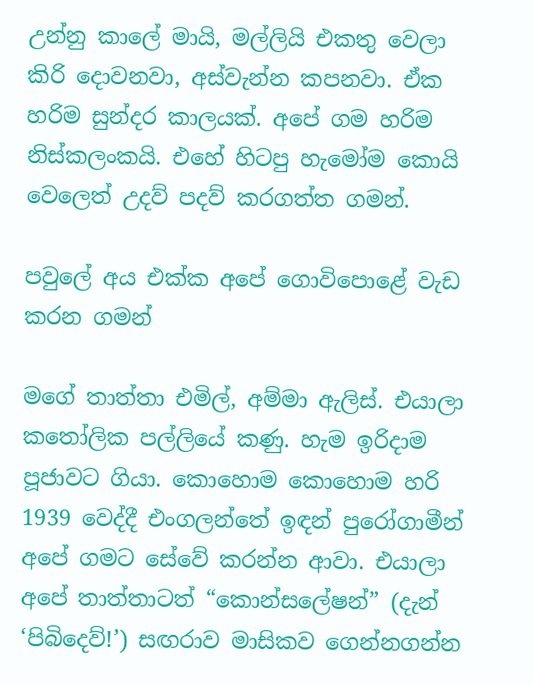උන්නු කාලේ මායි, මල්ලියි එකතු වෙලා කිරි දොවනවා, අස්වැන්න කපනවා. ඒක හරිම සුන්දර කාලයක්. අපේ ගම හරිම නිස්කලංකයි. එහේ හිටපු හැමෝම කොයි වෙලෙත් උදව් පදව් කරගත්ත ගමන්.

පවුලේ අය එක්ක අපේ ගොවිපොළේ වැඩ කරන ගමන්

මගේ තාත්තා එමිල්, අම්මා ඇලිස්. එයාලා කතෝලික පල්ලියේ කණු. හැම ඉරිදාම පූජාවට ගියා. කොහොම කොහොම හරි 1939 වෙද්දී එංගලන්තේ ඉඳන් පුරෝගාමීන් අපේ ගමට සේවේ කරන්න ආවා. එයාලා අපේ තාත්තාටත් “කොන්සලේෂන්” (දැන් ‘පිබිදෙව්!’) සඟරාව මාසිකව ගෙන්නගන්න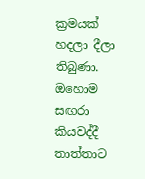ක්‍රමයක් හදලා දීලා තිබුණා. ඔහොම සඟරා කියවද්දී තාත්තාට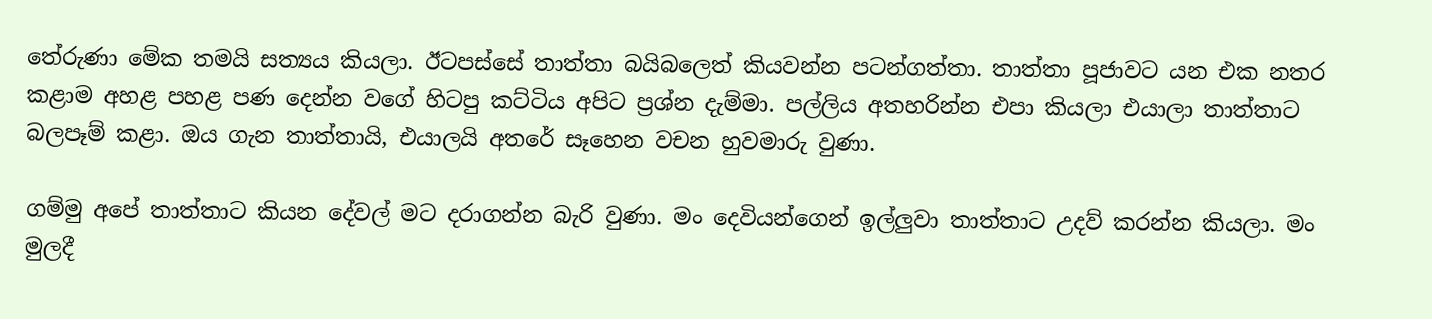තේරුණා මේක තමයි සත්‍යය කියලා. ඊටපස්සේ තාත්තා බයිබලෙත් කියවන්න පටන්ගත්තා. තාත්තා පූජාවට යන එක නතර කළාම අහළ පහළ පණ දෙන්න වගේ හිටපු කට්ටිය අපිට ප්‍රශ්න දැම්මා. පල්ලිය අතහරින්න එපා කියලා එයාලා තාත්තාට බලපෑම් කළා. ඔය ගැන තාත්තායි, එයාලයි අතරේ සෑහෙන වචන හුවමාරු වුණා.

ගම්මු අපේ තාත්තාට කියන දේවල් මට දරාගන්න බැරි වුණා. මං දෙවියන්ගෙන් ඉල්ලුවා තාත්තාට උදව් කරන්න කියලා. මං මුලදී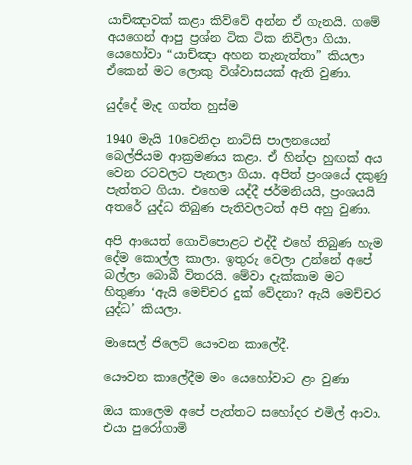යාච්ඤාවක් කළා කිව්වේ අන්න ඒ ගැනයි. ගමේ අයගෙන් ආපු ප්‍රශ්න ටික ටික නිවිලා ගියා. යෙහෝවා “යාච්ඤා අහන තැනැත්තා” කියලා ඒකෙන් මට ලොකු විශ්වාසයක් ඇති වුණා.

යුද්දේ මැද ගත්ත හුස්ම

1940 මැයි 10වෙනිදා නාට්සි පාලනයෙන් බෙල්ජියම ආක්‍රමණය කළා. ඒ හින්දා හුඟක් අය වෙන රටවලට පැනලා ගියා. අපිත් ප්‍රංශයේ දකුණු පැත්තට ගියා. එහෙම යද්දී ජර්මනියයි, ප්‍රංශයයි අතරේ යුද්ධ තිබුණ පැතිවලටත් අපි අහු වුණා.

අපි ආයෙත් ගොවිපොළට එද්දී එහේ තිබුණ හැම දේම කොල්ල කාලා. ඉතුරු වෙලා උන්නේ අපේ බල්ලා බොබී විතරයි. මේවා දැක්කාම මට හිතුණා ‘ඇයි මෙච්චර දුක් වේදනා? ඇයි මෙච්චර යුද්ධ’ කියලා.

මාසෙල් ජිලෙට් යෞවන කාලේදී.

යෞවන කාලේදීම මං යෙහෝවාට ළං වුණා

ඔය කාලෙම අපේ පැත්තට සහෝදර එමිල් ආවා. එයා පුරෝගාමි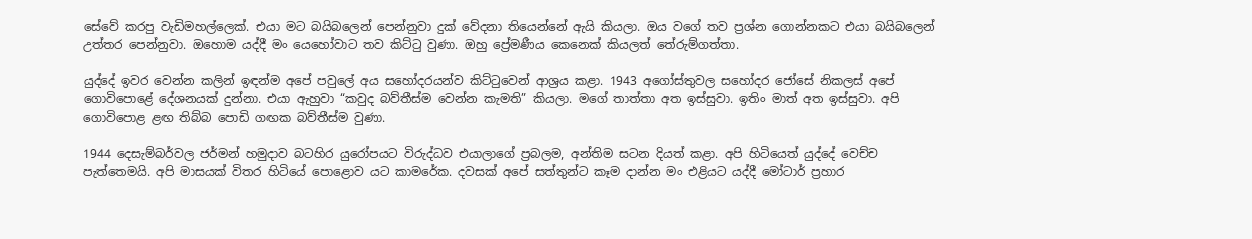සේවේ කරපු වැඩිමහල්ලෙක්. එයා මට බයිබලෙන් පෙන්නුවා දුක් වේදනා තියෙන්නේ ඇයි කියලා. ඔය වගේ තව ප්‍රශ්න ගොන්නකට එයා බයිබලෙන් උත්තර පෙන්නුවා. ඔහොම යද්දී මං යෙහෝවාට තව කිට්ටු වුණා. ඔහු ප්‍රේමණීය කෙනෙක් කියලත් තේරුම්ගත්තා.

යුද්දේ ඉවර වෙන්න කලින් ඉඳන්ම අපේ පවුලේ අය සහෝදරයන්ව කිට්ටුවෙන් ආශ්‍රය කළා. 1943 අගෝස්තුවල සහෝදර ජෝසේ නිකලස් අපේ ගොවිපොළේ දේශනයක් දුන්නා. එයා ඇහුවා “කවුද බව්තීස්ම වෙන්න කැමති” කියලා. මගේ තාත්තා අත ඉස්සුවා. ඉතිං මාත් අත ඉස්සුවා. අපි ගොවිපොළ ළඟ තිබ්බ පොඩි ගඟක බව්තීස්ම වුණා.

1944 දෙසැම්බර්වල ජර්මන් හමුදාව බටහිර යුරෝපයට විරුද්ධව එයාලාගේ ප්‍රබලම, අන්තිම සටන දියත් කළා. අපි හිටියෙත් යුද්දේ වෙච්ච පැත්තෙමයි. අපි මාසයක් විතර හිටියේ පොළොව යට කාමරේක. දවසක් අපේ සත්තුන්ට කෑම දාන්න මං එළියට යද්දී මෝටාර් ප්‍රහාර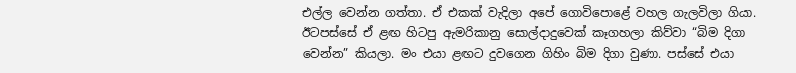එල්ල වෙන්න ගත්තා. ඒ එකක් වැදිලා අපේ ගොවිපොළේ වහල ගැලවිලා ගියා. ඊටපස්සේ ඒ ළඟ හිටපු ඇමරිකානු සොල්දාදුවෙක් කෑගහලා කිව්වා “බිම දිගා වෙන්න” කියලා. මං එයා ළඟට දුවගෙන ගිහිං බිම දිගා වුණා. පස්සේ එයා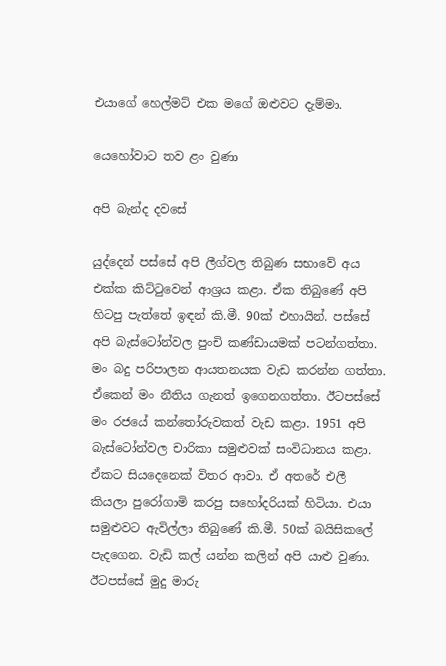එයාගේ හෙල්මට් එක මගේ ඔළුවට දැම්මා.

යෙහෝවාට තව ළං වුණා

අපි බැන්ද දවසේ

යුද්දෙන් පස්සේ අපි ලීග්වල තිබුණ සභාවේ අය එක්ක කිට්ටුවෙන් ආශ්‍රය කළා. ඒක තිබුණේ අපි හිටපු පැත්තේ ඉඳන් කි.මී. 90ක් එහායින්. පස්සේ අපි බැස්ටෝන්වල පුංචි කණ්ඩායමක් පටන්ගත්තා. මං බදු පරිපාලන ආයතනයක වැඩ කරන්න ගත්තා. ඒකෙන් මං නීතිය ගැනත් ඉගෙනගත්තා. ඊටපස්සේ මං රජයේ කන්තෝරුවකත් වැඩ කළා. 1951 අපි බැස්ටෝන්වල චාරිකා සමුළුවක් සංවිධානය කළා. ඒකට සියදෙනෙක් විතර ආවා. ඒ අතරේ එලී කියලා පුරෝගාමි කරපු සහෝදරියක් හිටියා. එයා සමුළුවට ඇවිල්ලා තිබුණේ කි.මී. 50ක් බයිසිකලේ පැදගෙන. වැඩි කල් යන්න කලින් අපි යාළු වුණා. ඊටපස්සේ මුදු මාරු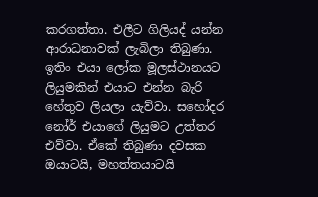කරගත්තා. එලීට ගිලියද් යන්න ආරාධනාවක් ලැබිලා තිබුණා. ඉතිං එයා ලෝක මූලස්ථානයට ලියුමකින් එයාට එන්න බැරි හේතුව ලියලා යැව්වා. සහෝදර නෝර් එයාගේ ලියුමට උත්තර එව්වා. ඒකේ තිබුණා දවසක ඔයාටයි, මහත්තයාටයි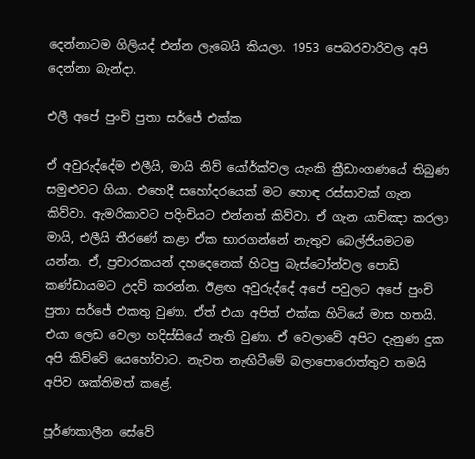දෙන්නාටම ගිලියද් එන්න ලැබෙයි කියලා. 1953 පෙබරවාරිවල අපි දෙන්නා බැන්දා.

එලී අපේ පුංචි පුතා සර්ජේ එක්ක

ඒ අවුරුද්දේම එලීයි, මායි නිව් යෝර්ක්වල යැංකි ක්‍රීඩාංගණයේ තිබුණ සමුළුවට ගියා. එහෙදී සහෝදරයෙක් මට හොඳ රස්සාවක් ගැන කිව්වා. ඇමරිකාවට පදිංචියට එන්නත් කිව්වා. ඒ ගැන යාච්ඤා කරලා මායි, එලීයි තීරණේ කළා ඒක භාරගන්නේ නැතුව බෙල්ජියමටම යන්න. ඒ, ප්‍රචාරකයන් දහදෙනෙක් හිටපු බැස්ටෝන්වල පොඩි කණ්ඩායමට උදව් කරන්න. ඊළඟ අවුරුද්දේ අපේ පවුලට අපේ පුංචි පුතා සර්ජේ එකතු වුණා. ඒත් එයා අපිත් එක්ක හිටියේ මාස හතයි. එයා ලෙඩ වෙලා හදිස්සියේ නැති වුණා. ඒ වෙලාවේ අපිට දැනුණ දුක අපි කිව්වේ යෙහෝවාට. නැවත නැඟිටීමේ බලාපොරොත්තුව තමයි අපිව ශක්තිමත් කළේ.

පූර්ණකාලීන සේවේ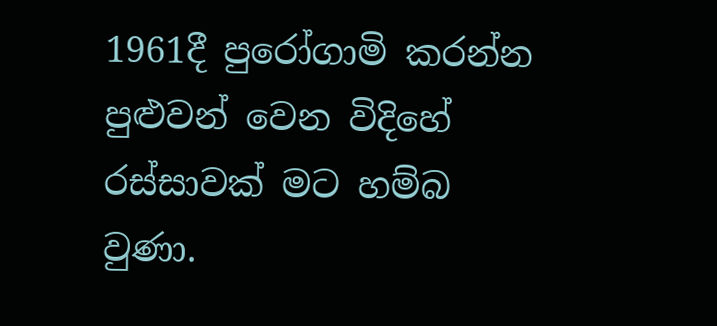1961දී පුරෝගාමි කරන්න පුළුවන් වෙන විදිහේ රස්සාවක් මට හම්බ වුණා.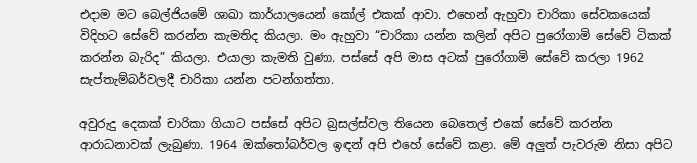එදාම මට බෙල්ජියමේ ශාඛා කාර්යාලයෙන් කෝල් එකක් ආවා. එහෙන් ඇහුවා චාරිකා සේවකයෙක් විදිහට සේවේ කරන්න කැමතිද කියලා. මං ඇහුවා “චාරිකා යන්න කලින් අපිට පුරෝගාමි සේවේ ටිකක් කරන්න බැරිද” කියලා. එයාලා කැමති වුණා. පස්සේ අපි මාස අටක් පුරෝගාමි සේවේ කරලා 1962 සැප්තැම්බර්වලදී චාරිකා යන්න පටන්ගත්තා.

අවුරුදු දෙකක් චාරිකා ගියාට පස්සේ අපිට බ්‍රසල්ස්වල තියෙන බෙතෙල් එකේ සේවේ කරන්න ආරාධනාවක් ලැබුණා. 1964 ඔක්තෝබර්වල ඉඳන් අපි එහේ සේවේ කළා. මේ අලුත් පැවරුම නිසා අපිට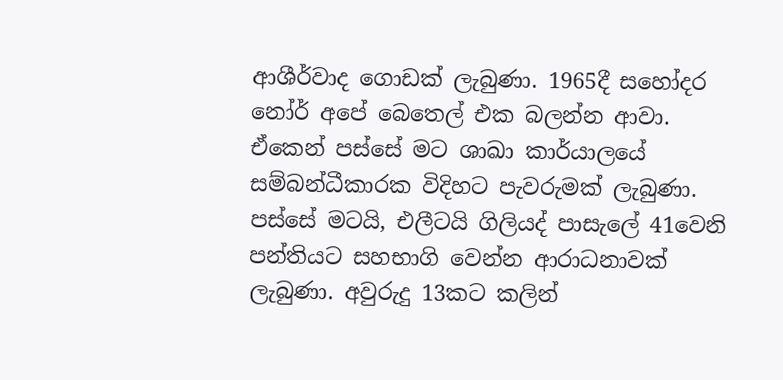ආශීර්වාද ගොඩක් ලැබුණා. 1965දී සහෝදර නෝර් අපේ බෙතෙල් එක බලන්න ආවා. ඒකෙන් පස්සේ මට ශාඛා කාර්යාලයේ සම්බන්ධීකාරක විදිහට පැවරුමක් ලැබුණා. පස්සේ මටයි, එලීටයි ගිලියද් පාසැලේ 41වෙනි පන්තියට සහභාගි වෙන්න ආරාධනාවක් ලැබුණා. අවුරුදු 13කට කලින්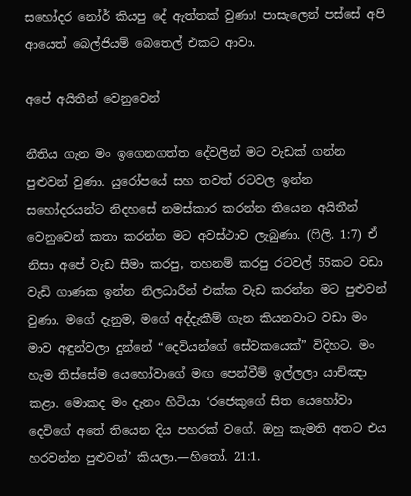සහෝදර නෝර් කියපු දේ ඇත්තක් වුණා! පාසැලෙන් පස්සේ අපි ආයෙත් බෙල්ජියම් බෙතෙල් එකට ආවා.

අපේ අයිතීන් වෙනුවෙන්

නීතිය ගැන මං ඉගෙනගත්ත දේවලින් මට වැඩක් ගන්න පුළුවන් වුණා. යුරෝපයේ සහ තවත් රටවල ඉන්න සහෝදරයන්ට නිදහසේ නමස්කාර කරන්න තියෙන අයිතීන් වෙනුවෙන් කතා කරන්න මට අවස්ථාව ලැබුණා. (ෆිලි. 1:7) ඒ නිසා අපේ වැඩ සීමා කරපු, තහනම් කරපු රටවල් 55කට වඩා වැඩි ගාණක ඉන්න නිලධාරීන් එක්ක වැඩ කරන්න මට පුළුවන් වුණා. මගේ දැනුම, මගේ අද්දැකීම් ගැන කියනවාට වඩා මං මාව අඳුන්වලා දුන්නේ “දෙවියන්ගේ සේවකයෙක්” විදිහට. මං හැම තිස්සේම යෙහෝවාගේ මඟ පෙන්වීම් ඉල්ලලා යාච්ඤා කළා. මොකද මං දැනං හිටියා ‘රජෙකුගේ සිත යෙහෝවා දෙවිගේ අතේ තියෙන දිය පහරක් වගේ. ඔහු කැමති අතට එය හරවන්න පුළුවන්’ කියලා.—හිතෝ. 21:1.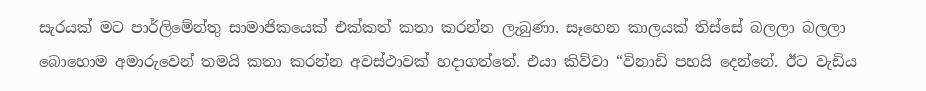සැරයක් මට පාර්ලිමේන්තු සාමාජිකයෙක් එක්කත් කතා කරන්න ලැබුණා. සෑහෙන කාලයක් තිස්සේ බලලා බලලා බොහොම අමාරුවෙන් තමයි කතා කරන්න අවස්ථාවක් හදාගත්තේ. එයා කිව්වා “විනාඩි පහයි දෙන්නේ. ඊට වැඩිය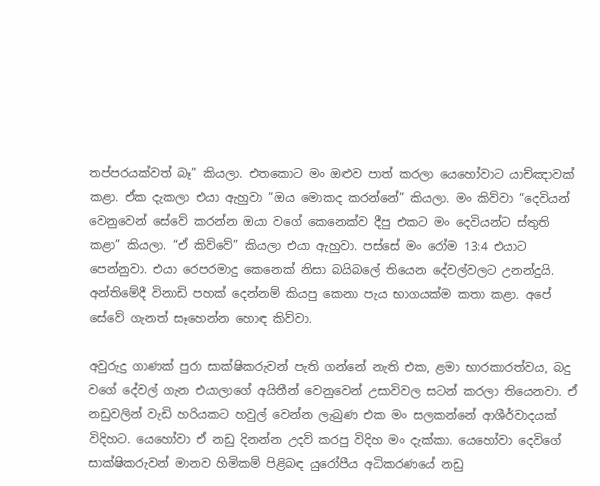තප්පරයක්වත් බෑ” කියලා. එතකොට මං ඔළුව පාත් කරලා යෙහෝවාට යාච්ඤාවක් කළා. ඒක දැකලා එයා ඇහුවා “ඔය මොකද කරන්නේ” කියලා. මං කිව්වා “දෙවියන් වෙනුවෙන් සේවේ කරන්න ඔයා වගේ කෙනෙක්ව දීපු එකට මං දෙවියන්ට ස්තුති කළා” කියලා. “ඒ කිව්වේ” කියලා එයා ඇහුවා. පස්සේ මං රෝම 13:4 එයාට පෙන්නුවා. එයා රෙපරමාදු කෙනෙක් නිසා බයිබලේ තියෙන දේවල්වලට උනන්දුයි. අන්තිමේදී විනාඩි පහක් දෙන්නම් කියපු කෙනා පැය භාගයක්ම කතා කළා. අපේ සේවේ ගැනත් සෑහෙන්න හොඳ කිව්වා.

අවුරුදු ගාණක් පුරා සාක්ෂිකරුවන් පැති ගන්නේ නැති එක, ළමා භාරකාරත්වය, බදු වගේ දේවල් ගැන එයාලාගේ අයිතීන් වෙනුවෙන් උසාවිවල සටන් කරලා තියෙනවා. ඒ නඩුවලින් වැඩි හරියකට හවුල් වෙන්න ලැබුණ එක මං සලකන්නේ ආශීර්වාදයක් විදිහට. යෙහෝවා ඒ නඩු දිනන්න උදව් කරපු විදිහ මං දැක්කා. යෙහෝවා දෙවිගේ සාක්ෂිකරුවන් මානව හිමිකම් පිළිබඳ යුරෝපීය අධිකරණයේ නඩු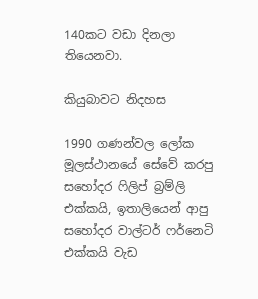140කට වඩා දිනලා තියෙනවා.

කියුබාවට නිදහස

1990 ගණන්වල ලෝක මූලස්ථානයේ සේවේ කරපු සහෝදර ෆිලිප් බ්‍රම්ලි එක්කයි, ඉතාලියෙන් ආපු සහෝදර වාල්ටර් ෆර්නෙටි එක්කයි වැඩ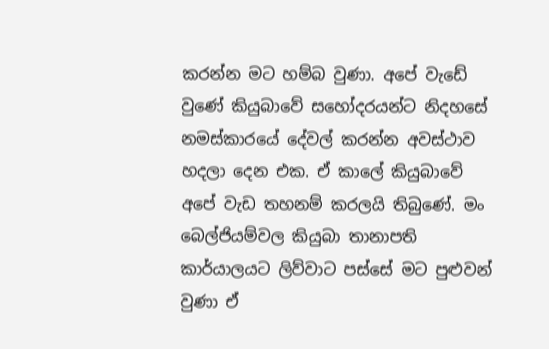කරන්න මට හම්බ වුණා. අපේ වැඩේ වුණේ කියුබාවේ සහෝදරයන්ට නිදහසේ නමස්කාරයේ දේවල් කරන්න අවස්ථාව හදලා දෙන එක. ඒ කාලේ කියුබාවේ අපේ වැඩ තහනම් කරලයි තිබුණේ. මං බෙල්ජියම්වල කියුබා තානාපති කාර්යාලයට ලිව්වාට පස්සේ මට පුළුවන් වුණා ඒ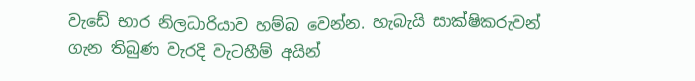වැඩේ භාර නිලධාරියාව හම්බ වෙන්න. හැබැයි සාක්ෂිකරුවන් ගැන තිබුණ වැරදි වැටහීම් අයින්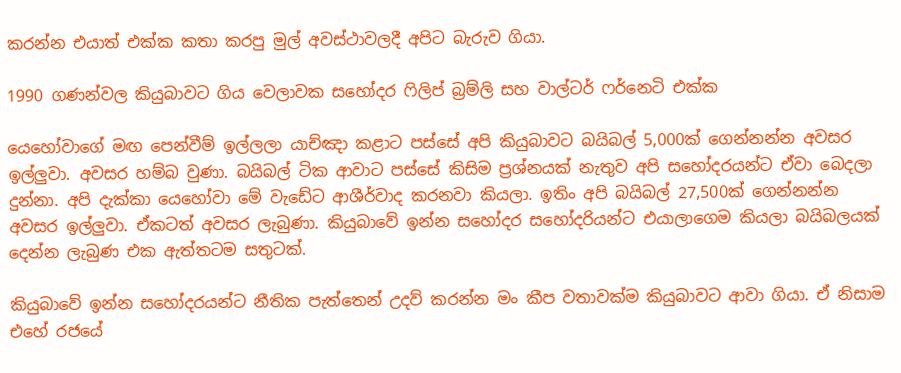කරන්න එයාත් එක්ක කතා කරපු මුල් අවස්ථාවලදී අපිට බැරුව ගියා.

1990 ගණන්වල කියුබාවට ගිය වෙලාවක සහෝදර ෆිලිප් බ්‍රම්ලි සහ වාල්ටර් ෆර්නෙටි එක්ක

යෙහෝවාගේ මඟ පෙන්වීම් ඉල්ලලා යාච්ඤා කළාට පස්සේ අපි කියුබාවට බයිබල් 5,000ක් ගෙන්නන්න අවසර ඉල්ලුවා. අවසර හම්බ වුණා. බයිබල් ටික ආවාට පස්සේ කිසිම ප්‍රශ්නයක් නැතුව අපි සහෝදරයන්ට ඒවා බෙදලා දුන්නා. අපි දැක්කා යෙහෝවා මේ වැඩේට ආශීර්වාද කරනවා කියලා. ඉතිං අපි බයිබල් 27,500ක් ගෙන්නන්න අවසර ඉල්ලුවා. ඒකටත් අවසර ලැබුණා. කියුබාවේ ඉන්න සහෝදර සහෝදරියන්ට එයාලාගෙම කියලා බයිබලයක් දෙන්න ලැබුණ එක ඇත්තටම සතුටක්.

කියුබාවේ ඉන්න සහෝදරයන්ට නීතික පැත්තෙන් උදව් කරන්න මං කීප වතාවක්ම කියුබාවට ආවා ගියා. ඒ නිසාම එහේ රජයේ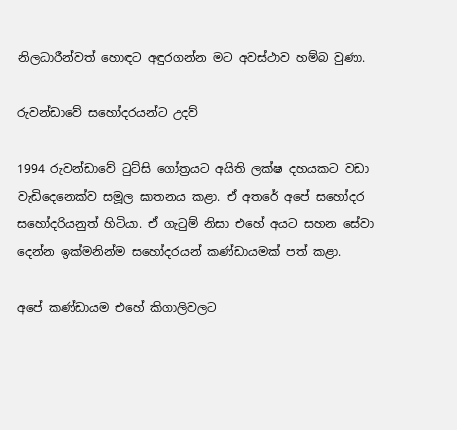නිලධාරීන්වත් හොඳට අඳුරගන්න මට අවස්ථාව හම්බ වුණා.

රුවන්ඩාවේ සහෝදරයන්ට උදව්

1994 රුවන්ඩාවේ ටුට්සි ගෝත්‍රයට අයිති ලක්ෂ දහයකට වඩා වැඩිදෙනෙක්ව සමූල ඝාතනය කළා. ඒ අතරේ අපේ සහෝදර සහෝදරියනුත් හිටියා. ඒ ගැටුම් නිසා එහේ අයට සහන සේවා දෙන්න ඉක්මනින්ම සහෝදරයන් කණ්ඩායමක් පත් කළා.

අපේ කණ්ඩායම එහේ කිගාලිවලට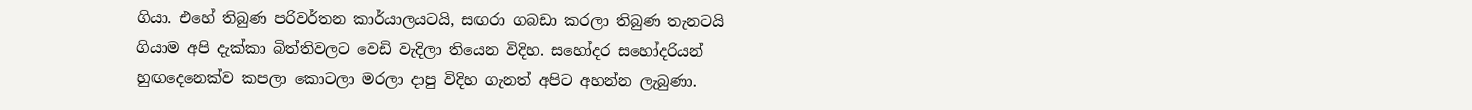ගියා. එහේ තිබුණ පරිවර්තන කාර්යාලයටයි, සඟරා ගබඩා කරලා තිබුණ තැනටයි ගියාම අපි දැක්කා බිත්තිවලට වෙඩි වැදිලා තියෙන විදිහ. සහෝදර සහෝදරියන් හුඟදෙනෙක්ව කපලා කොටලා මරලා දාපු විදිහ ගැනත් අපිට අහන්න ලැබුණා.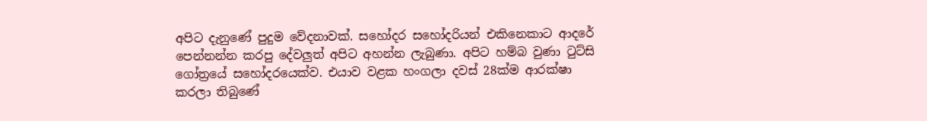අපිට දැනුණේ පුදුම වේදනාවක්. සහෝදර සහෝදරියන් එකිනෙකාට ආදරේ පෙන්නන්න කරපු දේවලුත් අපිට අහන්න ලැබුණා. අපිට හම්බ වුණා ටුට්සි ගෝත්‍රයේ සහෝදරයෙක්ව. එයාව වළක හංගලා දවස් 28ක්ම ආරක්ෂා කරලා තිබුණේ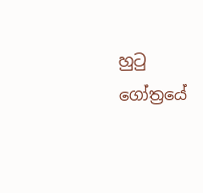හුටු ගෝත්‍රයේ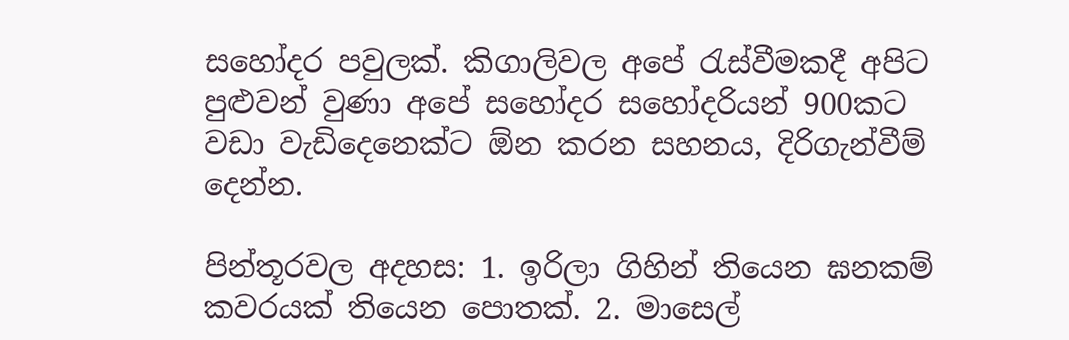සහෝදර පවුලක්. කිගාලිවල අපේ රැස්වීමකදී අපිට පුළුවන් වුණා අපේ සහෝදර සහෝදරියන් 900කට වඩා වැඩිදෙනෙක්ට ඕන කරන සහනය, දිරිගැන්වීම් දෙන්න.

පින්තූරවල අදහස: 1. ඉරිලා ගිහින් තියෙන ඝනකම් කවරයක් තියෙන පොතක්. 2. මාසෙල්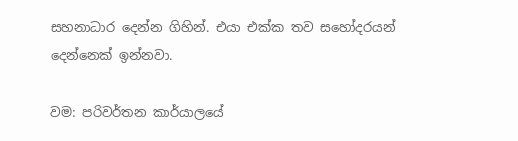සහනාධාර දෙන්න ගිහින්. එයා එක්ක තව සහෝදරයන් දෙන්නෙක් ඉන්නවා.

වම: පරිවර්තන කාර්යාලයේ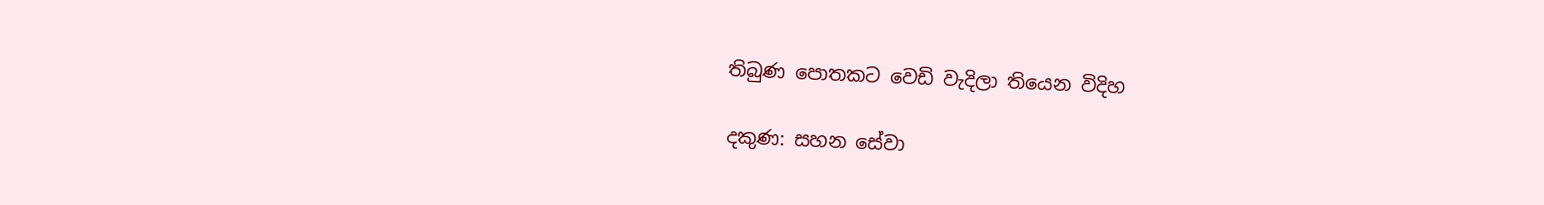තිබුණ පොතකට වෙඩි වැදිලා තියෙන විදිහ

දකුණ: සහන සේවා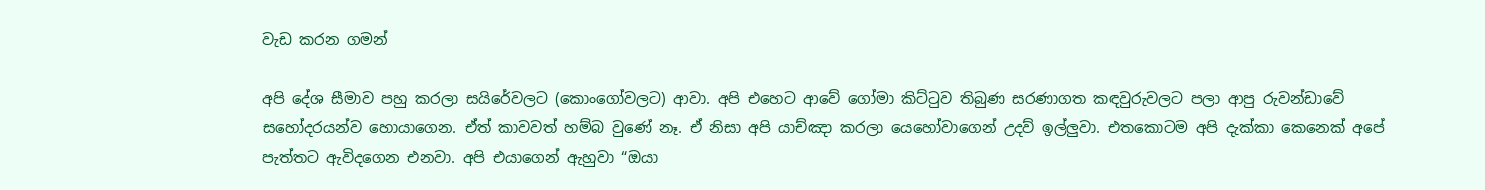වැඩ කරන ගමන්

අපි දේශ සීමාව පහු කරලා සයිරේවලට (කොංගෝවලට) ආවා. අපි එහෙට ආවේ ගෝමා කිට්ටුව තිබුණ සරණාගත කඳවුරුවලට පලා ආපු රුවන්ඩාවේ සහෝදරයන්ව හොයාගෙන. ඒත් කාවවත් හම්බ වුණේ නෑ. ඒ නිසා අපි යාච්ඤා කරලා යෙහෝවාගෙන් උදව් ඉල්ලුවා. එතකොටම අපි දැක්කා කෙනෙක් අපේ පැත්තට ඇවිදගෙන එනවා. අපි එයාගෙන් ඇහුවා “ඔයා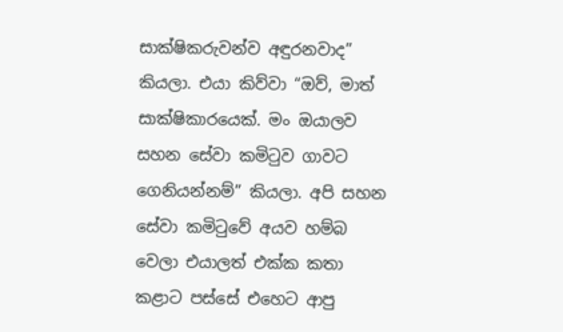සාක්ෂිකරුවන්ව අඳුරනවාද” කියලා. එයා කිව්වා “ඔව්, මාත් සාක්ෂිකාරයෙක්. මං ඔයාලව සහන සේවා කමිටුව ගාවට ගෙනියන්නම්” කියලා. අපි සහන සේවා කමිටුවේ අයව හම්බ වෙලා එයාලත් එක්ක කතා කළාට පස්සේ එහෙට ආපු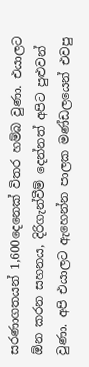සරණාගතයන් 1,600දෙනෙක් විතර හම්බ වුණා. එයාලට ඕන කරන සහනය, දිරිගැන්වීම් දෙන්නත් අපිට පුළුවන් වුණා. අපි එයාලට ඇහෙන්න පාලක මණ්ඩලයෙන් එවපු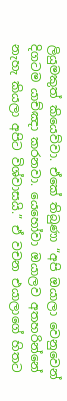ලියුමකුත් කියෙව්වා. ඒකේ තිබුණා “අපි ඔයාලා වෙනුවෙන් දිගටම යාච්ඤා කරනවා. යෙහෝවා ඔයාලව අතහරින්නේ නැහැ කියලා අපිට විශ්වාසයි.” ඒ වචන එයාලාගේ හිතට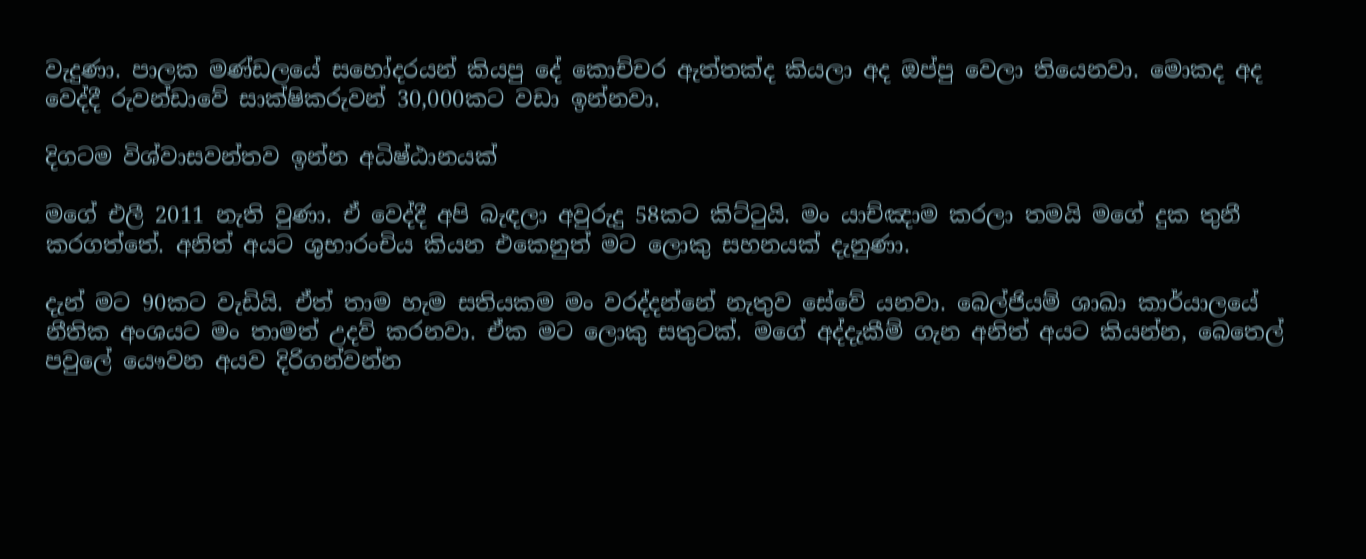වැදුණා. පාලක මණ්ඩලයේ සහෝදරයන් කියපු දේ කොච්චර ඇත්තක්ද කියලා අද ඔප්පු වෙලා තියෙනවා. මොකද අද වෙද්දී රුවන්ඩාවේ සාක්ෂිකරුවන් 30,000කට වඩා ඉන්නවා.

දිගටම විශ්වාසවන්තව ඉන්න අධිෂ්ඨානයක්

මගේ එලී 2011 නැති වුණා. ඒ වෙද්දී අපි බැඳලා අවුරුදු 58කට කිට්ටුයි. මං යාච්ඤාම කරලා තමයි මගේ දුක තුනී කරගත්තේ. අනිත් අයට ශුභාරංචිය කියන එකෙනුත් මට ලොකු සහනයක් දැනුණා.

දැන් මට 90කට වැඩියි. ඒත් තාම හැම සතියකම මං වරද්දන්නේ නැතුව සේවේ යනවා. බෙල්ජියම් ශාඛා කාර්යාලයේ නීතික අංශයට මං තාමත් උදව් කරනවා. ඒක මට ලොකු සතුටක්. මගේ අද්දැකීම් ගැන අනිත් අයට කියන්න, බෙතෙල් පවුලේ යෞවන අයව දිරිගන්වන්න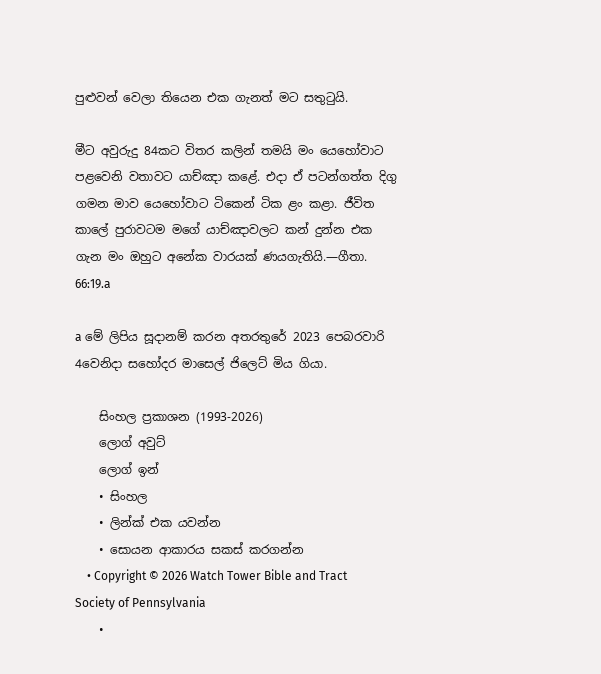පුළුවන් වෙලා තියෙන එක ගැනත් මට සතුටුයි.

මීට අවුරුදු 84කට විතර කලින් තමයි මං යෙහෝවාට පළවෙනි වතාවට යාච්ඤා කළේ. එදා ඒ පටන්ගත්ත දිගු ගමන මාව යෙහෝවාට ටිකෙන් ටික ළං කළා. ජීවිත කාලේ පුරාවටම මගේ යාච්ඤාවලට කන් දුන්න එක ගැන මං ඔහුට අනේක වාරයක් ණයගැතියි.—ගීතා. 66:19.a

a මේ ලිපිය සූදානම් කරන අතරතුරේ 2023 පෙබරවාරි 4වෙනිදා සහෝදර මාසෙල් ජිලෙට් මිය ගියා.

    සිංහල ප්‍රකාශන (1993-2026)
    ලොග් අවුට්
    ලොග් ඉන්
    • සිංහල
    • ලින්ක් එක යවන්න
    • සොයන ආකාරය සකස් කරගන්න
    • Copyright © 2026 Watch Tower Bible and Tract Society of Pennsylvania
    •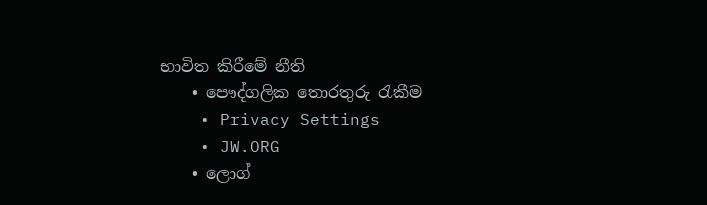භාවිත කිරීමේ නීති
    • පෞද්ගලික තොරතුරු රැකීම
    • Privacy Settings
    • JW.ORG
    • ලොග්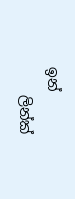ඉන්
    ලින්ක්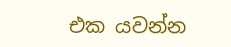එක යවන්න